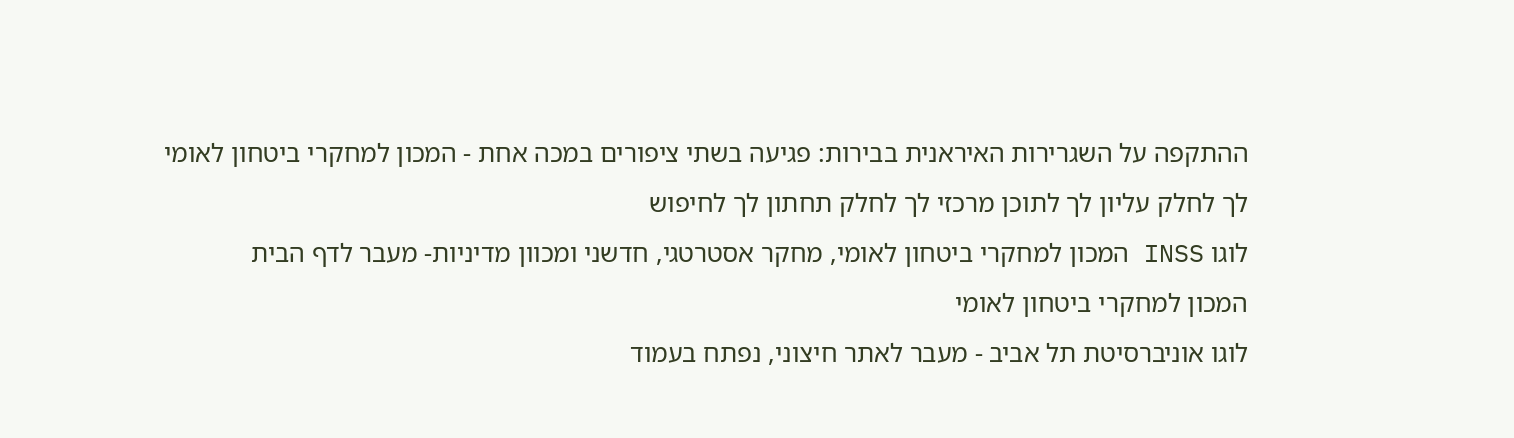ההתקפה על השגרירות האיראנית בבירות: פגיעה בשתי ציפורים במכה אחת - המכון למחקרי ביטחון לאומי
לך לחלק עליון לך לתוכן מרכזי לך לחלק תחתון לך לחיפוש
לוגו INSS המכון למחקרי ביטחון לאומי, מחקר אסטרטגי, חדשני ומכוון מדיניות- מעבר לדף הבית
המכון למחקרי ביטחון לאומי
לוגו אוניברסיטת תל אביב - מעבר לאתר חיצוני, נפתח בעמוד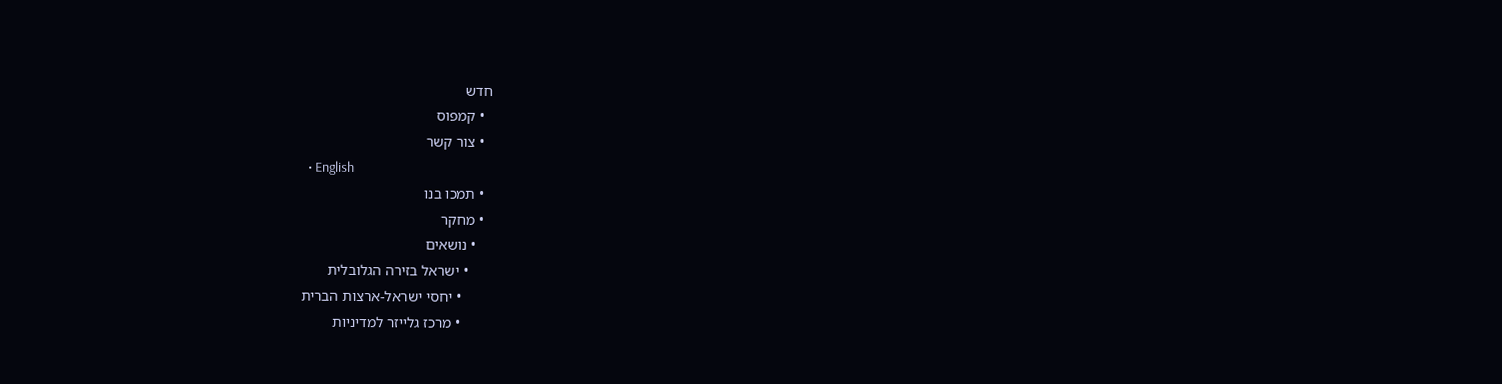חדש
  • קמפוס
  • צור קשר
  • English
  • תמכו בנו
  • מחקר
    • נושאים
      • ישראל בזירה הגלובלית
        • יחסי ישראל-ארצות הברית
        • מרכז גלייזר למדיניות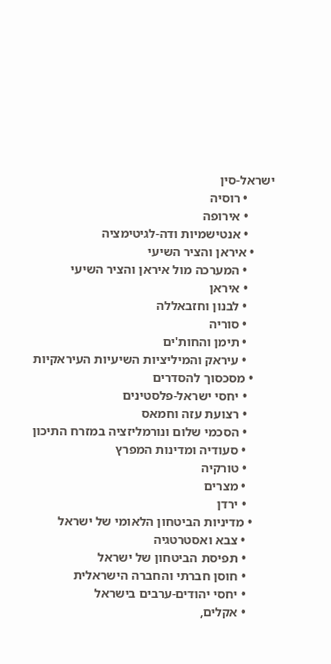ישראל-סין
        • רוסיה
        • אירופה
        • אנטישמיות ודה-לגיטימציה
      • איראן והציר השיעי
        • המערכה מול איראן והציר השיעי
        • איראן
        • לבנון וחזבאללה
        • סוריה
        • תימן והחות'ים
        • עיראק והמיליציות השיעיות העיראקיות
      • מסכסוך להסדרים
        • יחסי ישראל-פלסטינים
        • רצועת עזה וחמאס
        • הסכמי שלום ונורמליזציה במזרח התיכון
        • סעודיה ומדינות המפרץ
        • טורקיה
        • מצרים
        • ירדן
      • מדיניות הביטחון הלאומי של ישראל
        • צבא ואסטרטגיה
        • תפיסת הביטחון של ישראל
        • חוסן חברתי והחברה הישראלית
        • יחסי יהודים-ערבים בישראל
        • אקלים,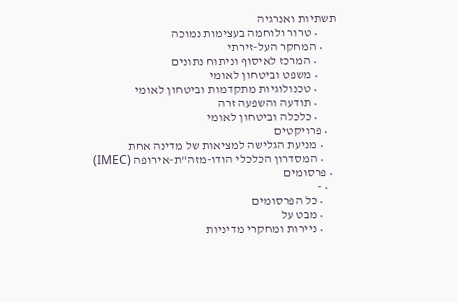תשתיות ואנרגיה
        • טרור ולוחמה בעצימות נמוכה
      • המחקר העל-זירתי
        • המרכז לאיסוף וניתוח נתונים
        • משפט וביטחון לאומי
        • טכנולוגיות מתקדמות וביטחון לאומי
        • תודעה והשפעה זרה
        • כלכלה וביטחון לאומי
    • פרויקטים
      • מניעת הגלישה למציאות של מדינה אחת
      • המסדרון הכלכלי הודו-מזה"ת-אירופה (IMEC)
  • פרסומים
    • -
      • כל הפרסומים
      • מבט על
      • ניירות ומחקרי מדיניות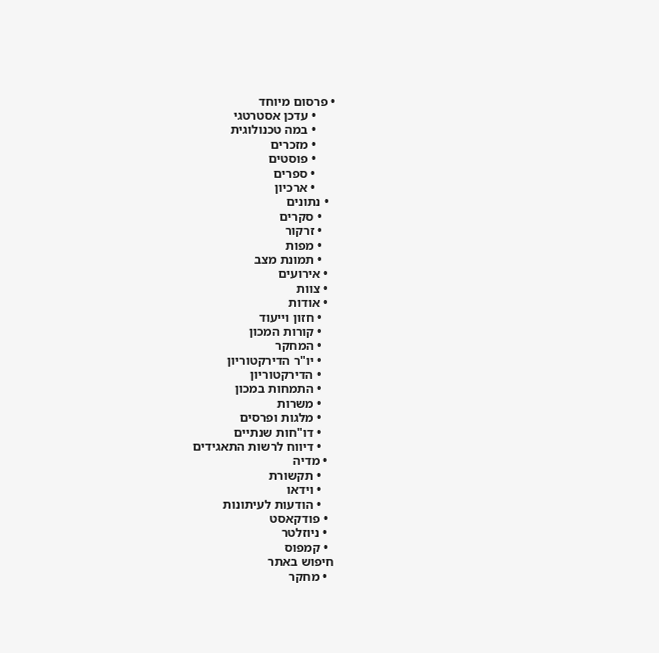• פרסום מיוחד
      • עדכן אסטרטגי
      • במה טכנולוגית
      • מזכרים
      • פוסטים
      • ספרים
      • ארכיון
  • נתונים
    • סקרים
    • זרקור
    • מפות
    • תמונת מצב
  • אירועים
  • צוות
  • אודות
    • חזון וייעוד
    • קורות המכון
    • המחקר
    • יו"ר הדירקטוריון
    • הדירקטוריון
    • התמחות במכון
    • משרות
    • מלגות ופרסים
    • דו"חות שנתיים
    • דיווח לרשות התאגידים
  • מדיה
    • תקשורת
    • וידאו
    • הודעות לעיתונות
  • פודקאסט
  • ניוזלטר
  • קמפוס
חיפוש באתר
  • מחקר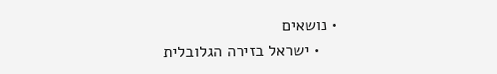• נושאים
    • ישראל בזירה הגלובלית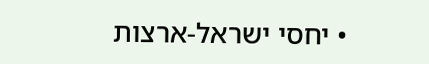• יחסי ישראל-ארצות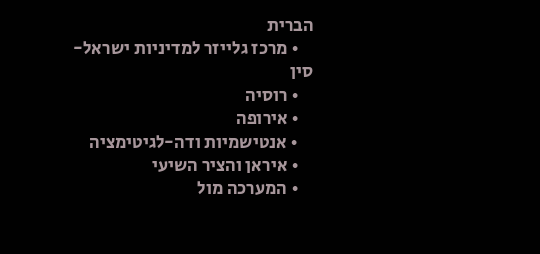הברית
    • מרכז גלייזר למדיניות ישראל-סין
    • רוסיה
    • אירופה
    • אנטישמיות ודה-לגיטימציה
    • איראן והציר השיעי
    • המערכה מול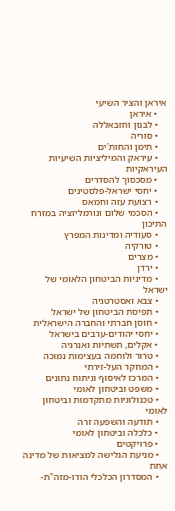איראן והציר השיעי
    • איראן
    • לבנון וחזבאללה
    • סוריה
    • תימן והחות'ים
    • עיראק והמיליציות השיעיות העיראקיות
    • מסכסוך להסדרים
    • יחסי ישראל-פלסטינים
    • רצועת עזה וחמאס
    • הסכמי שלום ונורמליזציה במזרח התיכון
    • סעודיה ומדינות המפרץ
    • טורקיה
    • מצרים
    • ירדן
    • מדיניות הביטחון הלאומי של ישראל
    • צבא ואסטרטגיה
    • תפיסת הביטחון של ישראל
    • חוסן חברתי והחברה הישראלית
    • יחסי יהודים-ערבים בישראל
    • אקלים, תשתיות ואנרגיה
    • טרור ולוחמה בעצימות נמוכה
    • המחקר העל-זירתי
    • המרכז לאיסוף וניתוח נתונים
    • משפט וביטחון לאומי
    • טכנולוגיות מתקדמות וביטחון לאומי
    • תודעה והשפעה זרה
    • כלכלה וביטחון לאומי
    • פרויקטים
    • מניעת הגלישה למציאות של מדינה אחת
    • המסדרון הכלכלי הודו-מזה"ת-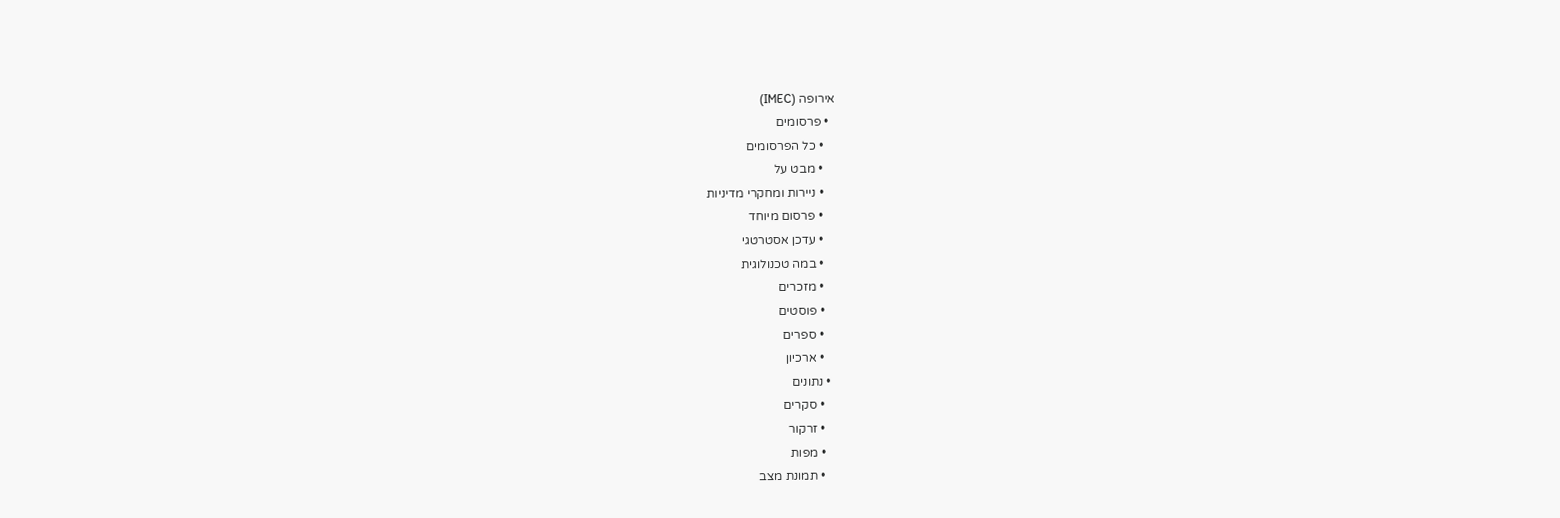אירופה (IMEC)
  • פרסומים
    • כל הפרסומים
    • מבט על
    • ניירות ומחקרי מדיניות
    • פרסום מיוחד
    • עדכן אסטרטגי
    • במה טכנולוגית
    • מזכרים
    • פוסטים
    • ספרים
    • ארכיון
  • נתונים
    • סקרים
    • זרקור
    • מפות
    • תמונת מצב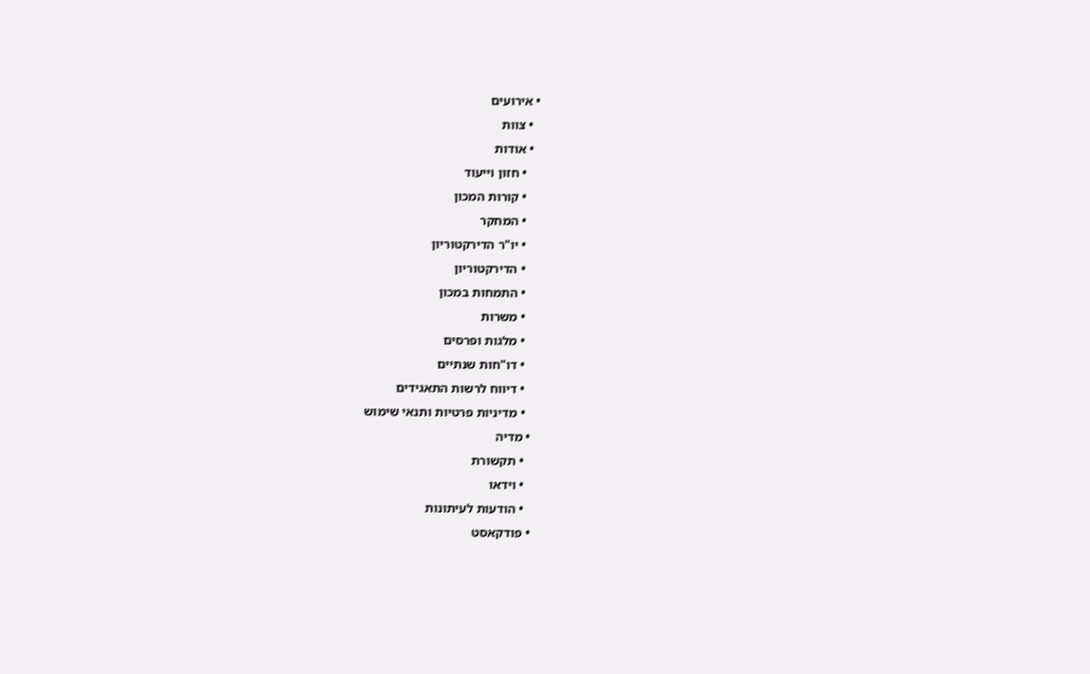• אירועים
  • צוות
  • אודות
    • חזון וייעוד
    • קורות המכון
    • המחקר
    • יו"ר הדירקטוריון
    • הדירקטוריון
    • התמחות במכון
    • משרות
    • מלגות ופרסים
    • דו"חות שנתיים
    • דיווח לרשות התאגידים
    • מדיניות פרטיות ותנאי שימוש
  • מדיה
    • תקשורת
    • וידאו
    • הודעות לעיתונות
  • פודקאסט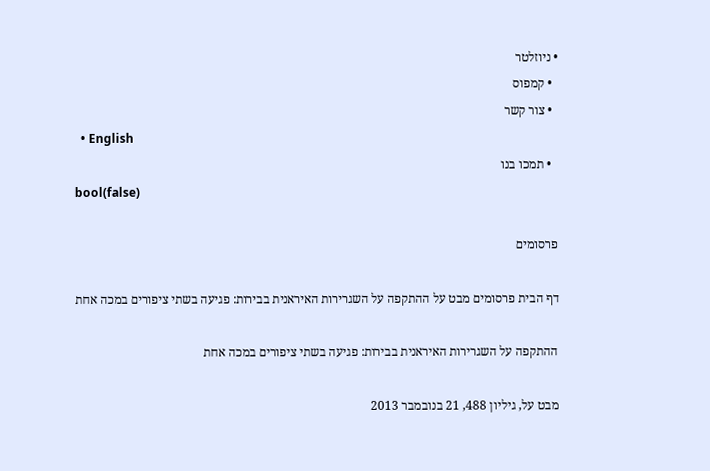• ניוזלטר
  • קמפוס
  • צור קשר
  • English
  • תמכו בנו
bool(false)

פרסומים

דף הבית פרסומים מבט על ההתקפה על השגרירות האיראנית בבירות: פגיעה בשתי ציפורים במכה אחת

ההתקפה על השגרירות האיראנית בבירות: פגיעה בשתי ציפורים במכה אחת

מבט על, גיליון 488, 21 בנובמבר 2013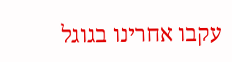עקבו אחרינו בגוגל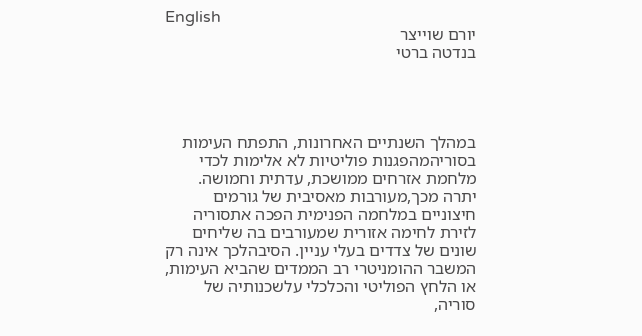English
יורם שוייצר
בנדטה ברטי




במהלך השנתיים האחרונות, התפתח העימות בסוריהמהפגנות פוליטיות לא אלימות לכדי מלחמת אזרחים ממושכת, עדתית וחמושה. יתרה מכך,מעורבות מאסיבית של גורמים חיצוניים במלחמה הפנימית הפכה אתסוריה לזירת לחימה אזורית שמעורבים בה שליחים שונים של צדדים בעלי עניין. הסיבהלכך אינה רק המשבר ההומניטרי רב הממדים שהביא העימות, או הלחץ הפוליטי והכלכלי עלשכנותיה של סוריה,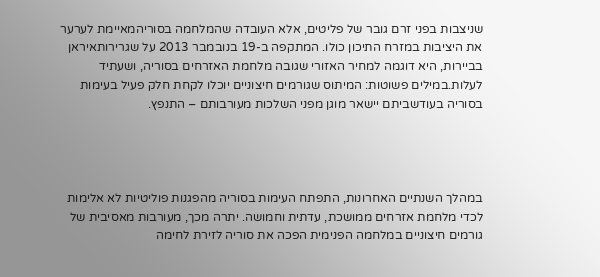שניצבות בפני זרם גובר של פליטים, אלא העובדה שהמלחמה בסוריהמאיימת לערער את היציבות במזרח התיכון כולו. המתקפה ב-19 בנובמבר 2013 על שגרירותאיראן בביירות, היא דוגמה למחיר האזורי שגובה מלחמת האזרחים בסוריה, ושעתיד לעלות.במילים פשוטות: המיתוס שגורמים חיצוניים יוכלו לקחת חלק פעיל בעימות בסוריה בעודשביתם יישאר מוגן מפני השלכות מעורבותם – התנפץ.




במהלך השנתיים האחרונות, התפתח העימות בסוריה מהפגנות פוליטיות לא אלימות לכדי מלחמת אזרחים ממושכת, עדתית וחמושה. יתרה מכך, מעורבות מאסיבית של גורמים חיצוניים במלחמה הפנימית הפכה את סוריה לזירת לחימה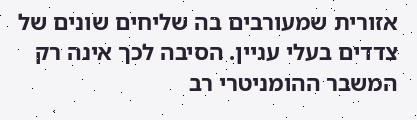אזורית שמעורבים בה שליחים שונים של צדדים בעלי עניין. הסיבה לכך אינה רק המשבר ההומניטרי רב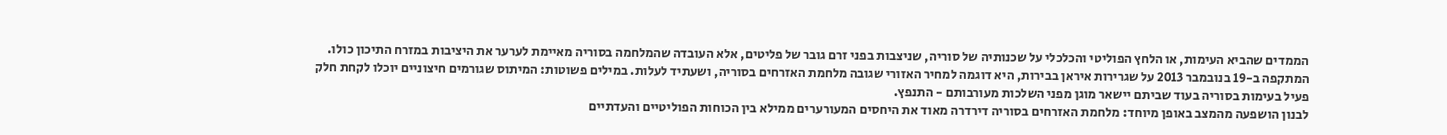הממדים שהביא העימות, או הלחץ הפוליטי והכלכלי על שכנותיה של סוריה, שניצבות בפני זרם גובר של פליטים, אלא העובדה שהמלחמה בסוריה מאיימת לערער את היציבות במזרח התיכון כולו. המתקפה ב-19 בנובמבר 2013 על שגרירות איראן בבירות, היא דוגמה למחיר האזורי שגובה מלחמת האזרחים בסוריה, ושעתיד לעלות. במילים פשוטות: המיתוס שגורמים חיצוניים יוכלו לקחת חלק פעיל בעימות בסוריה בעוד שביתם יישאר מוגן מפני השלכות מעורבותם - התנפץ.
לבנון הושפעה מהמצב באופן מיוחד: מלחמת האזרחים בסוריה דירדרה מאוד את היחסים המעורערים ממילא בין הכוחות הפוליטיים והעדתיים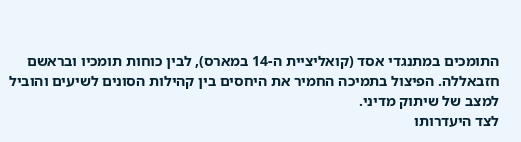התומכים במתנגדי אסד (קואליציית ה-14 במארס), לבין כוחות תומכיו ובראשם חזבאללה. הפיצול בתמיכה החמיר את היחסים בין קהילות הסונים לשיעים והוביל למצב של שיתוק מדיני.
לצד היעדרותו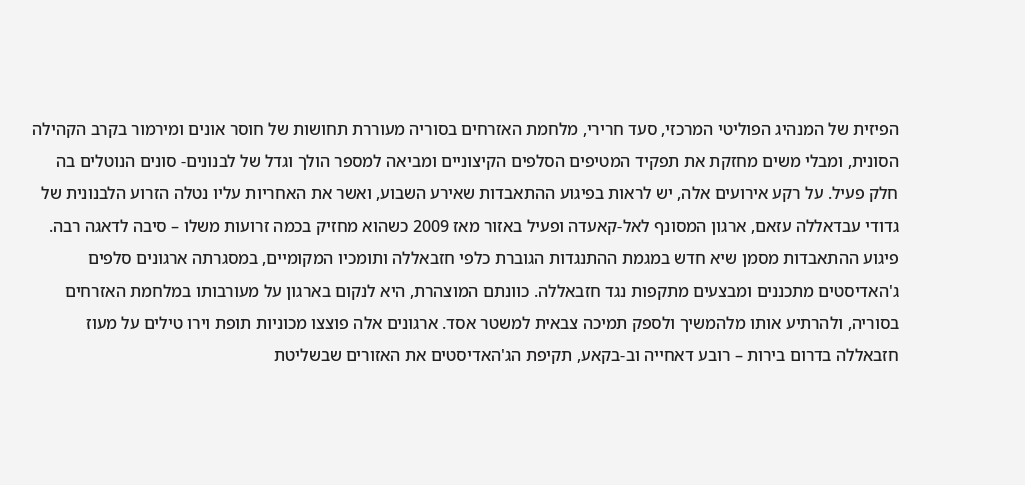הפיזית של המנהיג הפוליטי המרכזי, סעד חרירי, מלחמת האזרחים בסוריה מעוררת תחושות של חוסר אונים ומירמור בקרב הקהילה הסונית, ומבלי משים מחזקת את תפקיד המטיפים הסלפים הקיצוניים ומביאה למספר הולך וגדל של לבנונים- סונים הנוטלים בה חלק פעיל. על רקע אירועים אלה, יש לראות בפיגוע ההתאבדות שאירע השבוע, ואשר את האחריות עליו נטלה הזרוע הלבנונית של גדודי עבדאללה עזאם, ארגון המסונף לאל-קאעדה ופעיל באזור מאז 2009 כשהוא מחזיק בכמה זרועות משלו – סיבה לדאגה רבה.
פיגוע ההתאבדות מסמן שיא חדש במגמת ההתנגדות הגוברת כלפי חזבאללה ותומכיו המקומיים, במסגרתה ארגונים סלפים ג'האדיסטים מתכננים ומבצעים מתקפות נגד חזבאללה. כוונתם המוצהרת, היא לנקום בארגון על מעורבותו במלחמת האזרחים בסוריה, ולהרתיע אותו מלהמשיך ולספק תמיכה צבאית למשטר אסד. ארגונים אלה פוצצו מכוניות תופת וירו טילים על מעוז חזבאללה בדרום בירות – רובע דאחייה וב-בקאע, תקיפת הג'האדיסטים את האזורים שבשליטת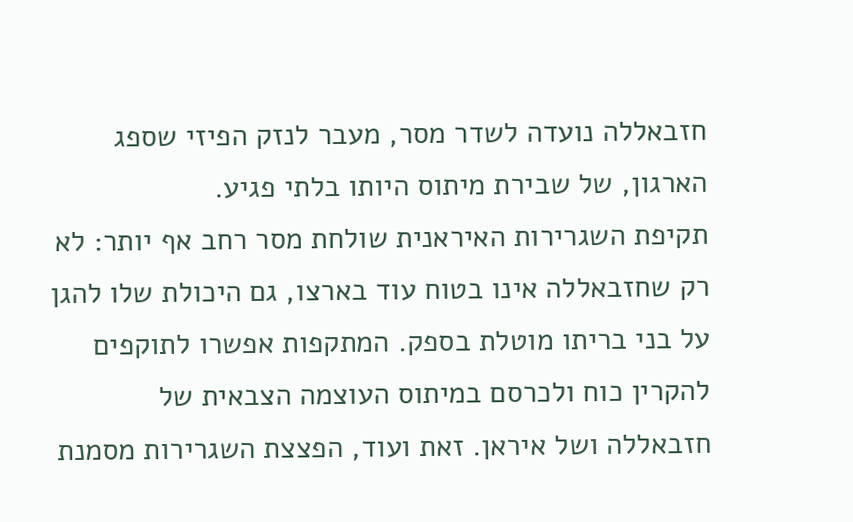חזבאללה נועדה לשדר מסר, מעבר לנזק הפיזי שספג הארגון, של שבירת מיתוס היותו בלתי פגיע.
תקיפת השגרירות האיראנית שולחת מסר רחב אף יותר: לא רק שחזבאללה אינו בטוח עוד בארצו, גם היכולת שלו להגן על בני בריתו מוטלת בספק. המתקפות אפשרו לתוקפים להקרין כוח ולכרסם במיתוס העוצמה הצבאית של חזבאללה ושל איראן. זאת ועוד, הפצצת השגרירות מסמנת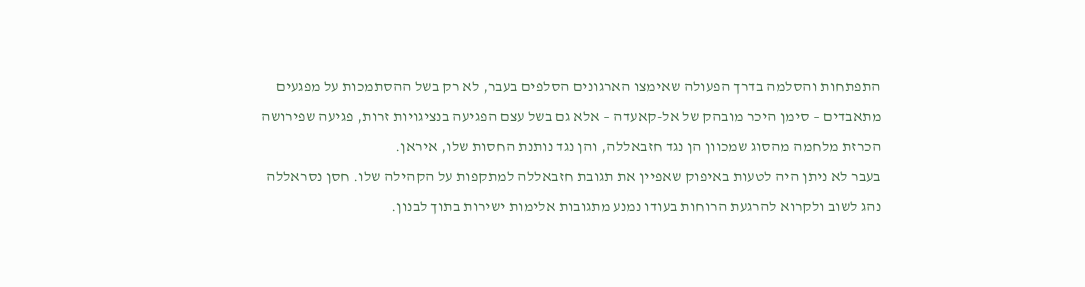התפתחות והסלמה בדרך הפעולה שאימצו הארגונים הסלפים בעבר, לא רק בשל ההסתמכות על מפגעים מתאבדים – סימן היכר מובהק של אל-קאעדה – אלא גם בשל עצם הפגיעה בנציגויות זרות, פגיעה שפירושה הכרזת מלחמה מהסוג שמכוון הן נגד חזבאללה, והן נגד נותנת החסות שלו, איראן.
בעבר לא ניתן היה לטעות באיפוק שאפיין את תגובת חזבאללה למתקפות על הקהילה שלו. חסן נסראללה נהג לשוב ולקרוא להרגעת הרוחות בעודו נמנע מתגובות אלימות ישירות בתוך לבנון.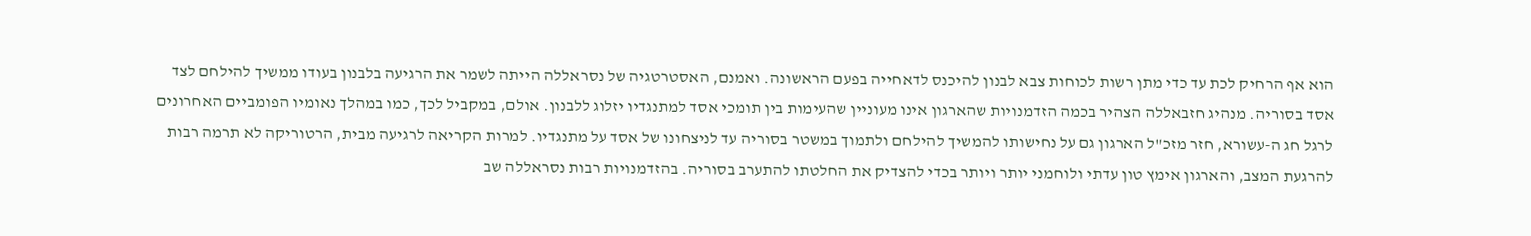הוא אף הרחיק לכת עד כדי מתן רשות לכוחות צבא לבנון להיכנס לדאחייה בפעם הראשונה. ואמנם, האסטרטגיה של נסראללה הייתה לשמר את הרגיעה בלבנון בעודו ממשיך להילחם לצד אסד בסוריה. מנהיג חזבאללה הצהיר בכמה הזדמנויות שהארגון אינו מעוניין שהעימות בין תומכי אסד למתנגדיו יזלוג ללבנון. אולם, במקביל לכך, כמו במהלך נאומיו הפומביים האחרונים לרגל חג ה-עשורא, חזר מזכ"ל הארגון גם על נחישותו להמשיך להילחם ולתמוך במשטר בסוריה עד לניצחונו של אסד על מתנגדיו. למרות הקריאה לרגיעה מבית, הרטוריקה לא תרמה רבות להרגעת המצב, והארגון אימץ טון עדתי ולוחמני יותר ויותר בכדי להצדיק את החלטתו להתערב בסוריה. בהזדמנויות רבות נסראללה שב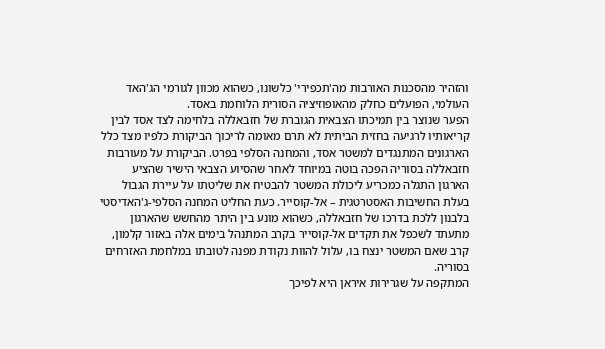והזהיר מהסכנות האורבות מה'תכפירי' כלשונו, כשהוא מכוון לגורמי הג'האד העולמי, הפועלים כחלק מהאופוזיציה הסורית הלוחמת באסד.
הפער שנוצר בין תמיכתו הצבאית הגוברת של חזבאללה בלחימה לצד אסד לבין קריאותיו לרגיעה בחזית הביתית לא תרם מאומה לריכוך הביקורת כלפיו מצד כלל הארגונים המתנגדים למשטר אסד, והמחנה הסלפי בפרט. הביקורת על מעורבות חזבאללה בסוריה הפכה בוטה במיוחד לאחר שהסיוע הצבאי הישיר שהציע הארגון התגלה כמכריע ליכולת המשטר להבטיח את שליטתו על עיירת הגבול בעלת החשיבות האסטרטגית – אל-קוסייר. כעת החליט המחנה הסלפי-ג'האדיסטי בלבנון ללכת בדרכו של חזבאללה, כשהוא מונע בין היתר מהחשש שהארגון מתעתד לשכפל את תקדים אל-קוסייר בקרב המתנהל בימים אלה באזור קלמון, קרב שאם המשטר ינצח בו, עלול להוות נקודת מפנה לטובתו במלחמת האזרחים בסוריה.
המתקפה על שגרירות איראן היא לפיכך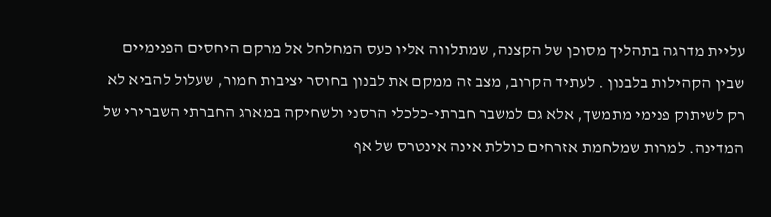עליית מדרגה בתהליך מסוכן של הקצנה, שמתלווה אליו כעס המחלחל אל מרקם היחסים הפנימיים שבין הקהילות בלבנון . לעתיד הקרוב, מצב זה ממקם את לבנון בחוסר יציבות חמור, שעלול להביא לא רק לשיתוק פנימי מתמשך, אלא גם למשבר חברתי-כלכלי הרסני ולשחיקה במארג החברתי השברירי של המדינה. למרות שמלחמת אזרחים כוללת אינה אינטרס של אף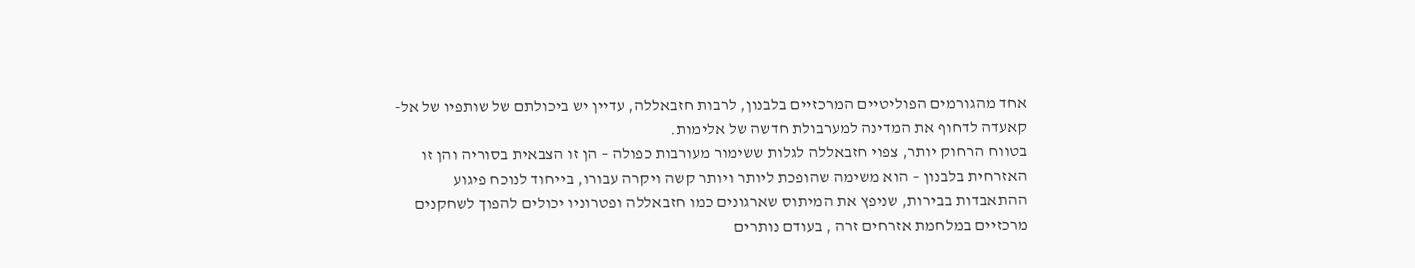אחד מהגורמים הפוליטיים המרכזיים בלבנון, לרבות חזבאללה, עדיין יש ביכולתם של שותפיו של אל-קאעדה לדחוף את המדינה למערבולת חדשה של אלימות.
בטווח הרחוק יותר, צפוי חזבאללה לגלות ששימור מעורבות כפולה – הן זו הצבאית בסוריה והן זו האזרחית בלבנון – הוא משימה שהופכת ליותר ויותר קשה ויקרה עבורו, בייחוד לנוכח פיגוע ההתאבדות בבירות, שניפץ את המיתוס שארגונים כמו חזבאללה ופטרוניו יכולים להפוך לשחקנים מרכזיים במלחמת אזרחים זרה , בעודם נותרים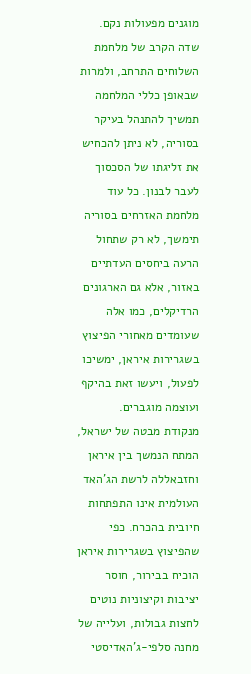מוגנים מפעולות נקם.
שדה הקרב של מלחמת השלוחים התרחב, ולמרות שבאופן כללי המלחמה תמשיך להתנהל בעיקר בסוריה, לא ניתן להכחיש את זליגתו של הסכסוך לעבר לבנון. כל עוד מלחמת האזרחים בסוריה תימשך, לא רק שתחול הרעה ביחסים העדתיים באזור, אלא גם הארגונים הרדיקלים, כמו אלה שעומדים מאחורי הפיצוץ בשגרירות איראן, ימשיכו לפעול, ויעשו זאת בהיקף ועוצמה מוגברים.
מנקודת מבטה של ישראל, המתח הנמשך בין איראן וחזבאללה לרשת הג'האד העולמית אינו התפתחות חיובית בהכרח. כפי שהפיצוץ בשגרירות איראן הוכיח בבירור, חוסר יציבות וקיצוניות נוטים לחצות גבולות, ועלייה של מחנה סלפי-ג'האדיסטי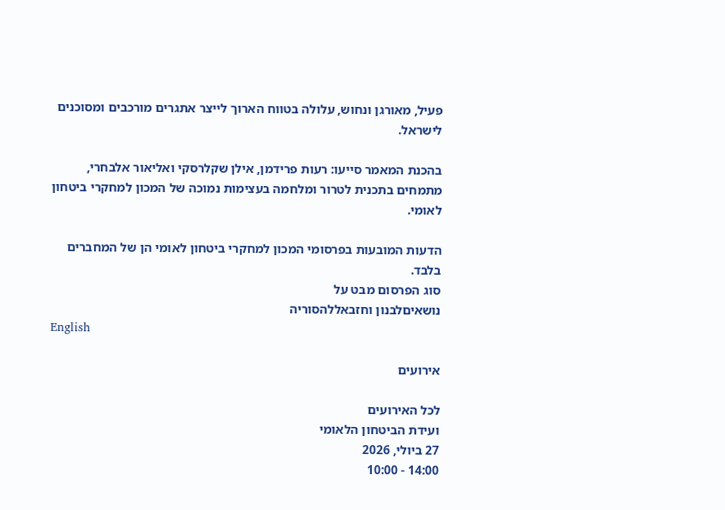פעיל, מאורגן ונחוש, עלולה בטווח הארוך לייצר אתגרים מורכבים ומסוכנים לישראל.

בהכנת המאמר סייעו: רעות פרידמן, אילן שקלרסקי ואליאור אלבחרי, מתמחים בתכנית לטרור ומלחמה בעצימות נמוכה של המכון למחקרי ביטחון לאומי.

הדעות המובעות בפרסומי המכון למחקרי ביטחון לאומי הן של המחברים בלבד.
סוג הפרסום מבט על
נושאיםלבנון וחזבאללהסוריה
English

אירועים

לכל האירועים
ועידת הביטחון הלאומי
27 ביולי, 2026
14:00 - 10:00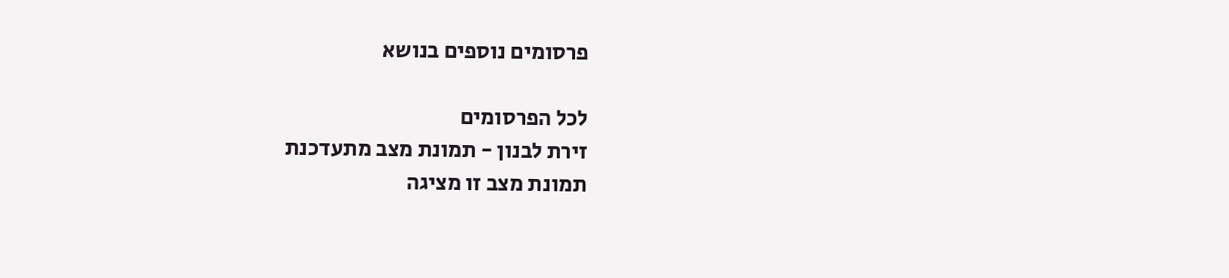פרסומים נוספים בנושא

לכל הפרסומים
זירת לבנון - תמונת מצב מתעדכנת
תמונת מצב זו מציגה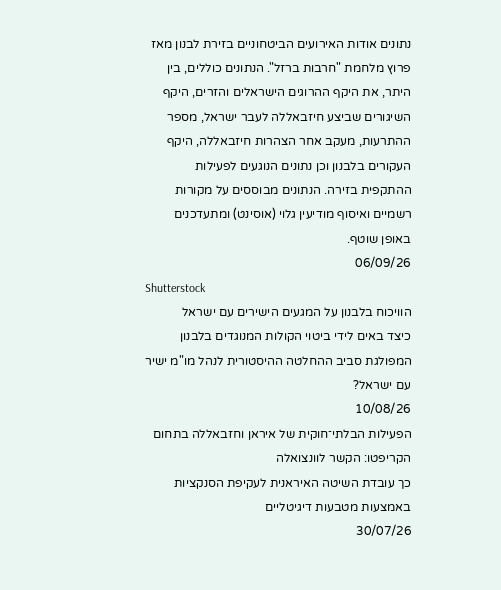נתונים אודות האירועים הביטחוניים בזירת לבנון מאז פרוץ מלחמת "חרבות ברזל". הנתונים כוללים, בין היתר, את היקף ההרוגים הישראלים והזרים, היקף השיגורים שביצע חיזבאללה לעבר ישראל, מספר ההתרעות, מעקב אחר הצהרות חיזבאללה, היקף העקורים בלבנון וכן נתונים הנוגעים לפעילות ההתקפית בזירה. הנתונים מבוססים על מקורות רשמיים ואיסוף מודיעין גלוי (אוסינט) ומתעדכנים באופן שוטף.
06/09/26
Shutterstock
הוויכוח בלבנון על המגעים הישירים עם ישראל
כיצד באים לידי ביטוי הקולות המנוגדים בלבנון המפולגת סביב ההחלטה ההיסטורית לנהל מו"מ ישיר עם ישראל?
10/08/26
הפעילות הבלתי־חוקית של איראן וחזבאללה בתחום הקריפטו: הקשר לוונצואלה
כך עובדת השיטה האיראנית לעקיפת הסנקציות באמצעות מטבעות דיגיטליים
30/07/26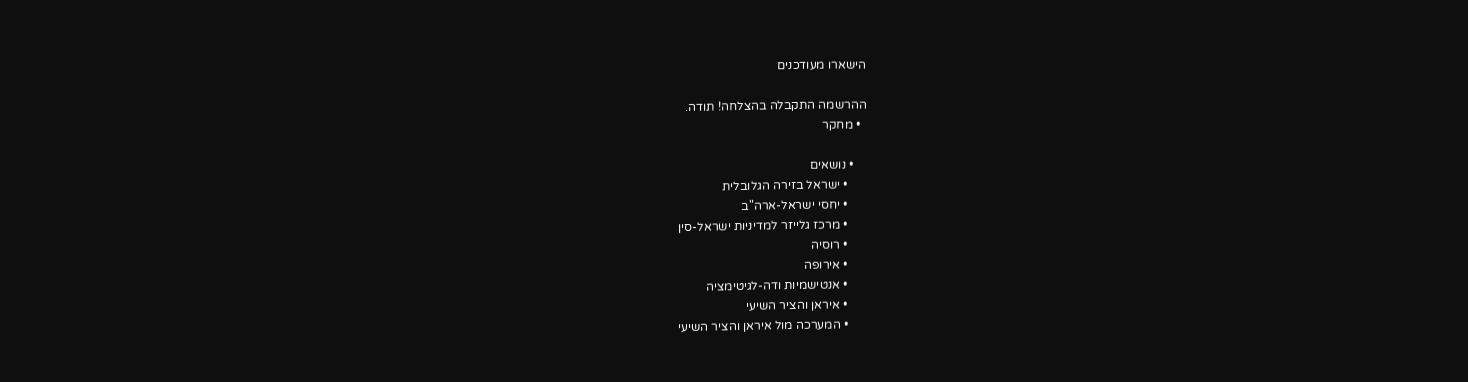הישארו מעודכנים

ההרשמה התקבלה בהצלחה! תודה.
  • מחקר

    • נושאים
      • ישראל בזירה הגלובלית
      • יחסי ישראל-ארה"ב
      • מרכז גלייזר למדיניות ישראל-סין
      • רוסיה
      • אירופה
      • אנטישמיות ודה-לגיטימציה
      • איראן והציר השיעי
      • המערכה מול איראן והציר השיעי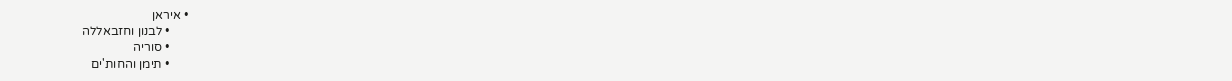• איראן
      • לבנון וחזבאללה
      • סוריה
      • תימן והחות'ים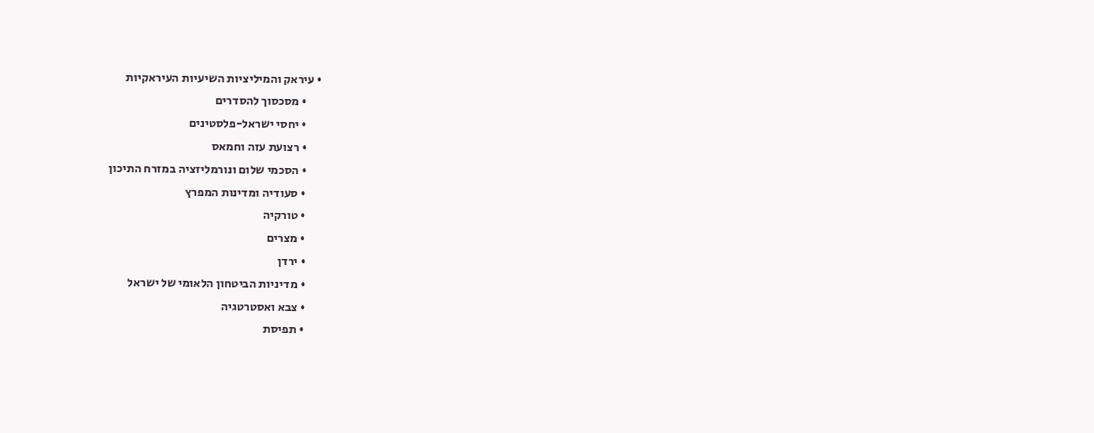• עיראק והמיליציות השיעיות העיראקיות
      • מסכסוך להסדרים
      • יחסי ישראל-פלסטינים
      • רצועת עזה וחמאס
      • הסכמי שלום ונורמליזציה במזרח התיכון
      • סעודיה ומדינות המפרץ
      • טורקיה
      • מצרים
      • ירדן
      • מדיניות הביטחון הלאומי של ישראל
      • צבא ואסטרטגיה
      • תפיסת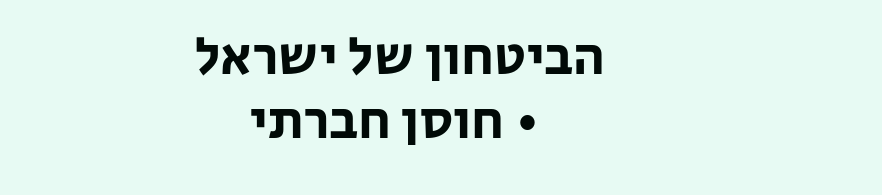הביטחון של ישראל
      • חוסן חברתי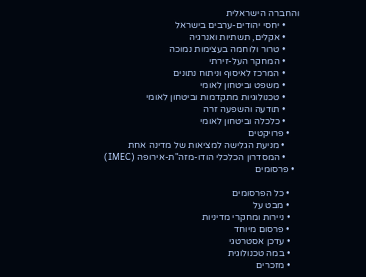והחברה הישראלית
      • יחסי יהודים-ערבים בישראל
      • אקלים, תשתיות ואנרגיה
      • טרור ולוחמה בעצימות נמוכה
      • המחקר העל-זירתי
      • המרכז לאיסוף וניתוח נתונים
      • משפט וביטחון לאומי
      • טכנולוגיות מתקדמות וביטחון לאומי
      • תודעה והשפעה זרה
      • כלכלה וביטחון לאומי
    • פרויקטים
      • מניעת הגלישה למציאות של מדינה אחת
      • המסדרון הכלכלי הודו-מזה"ת-אירופה (IMEC)
  • פרסומים

    • כל הפרסומים
    • מבט על
    • ניירות ומחקרי מדיניות
    • פרסום מיוחד
    • עדכן אסטרטגי
    • במה טכנולוגית
    • מזכרים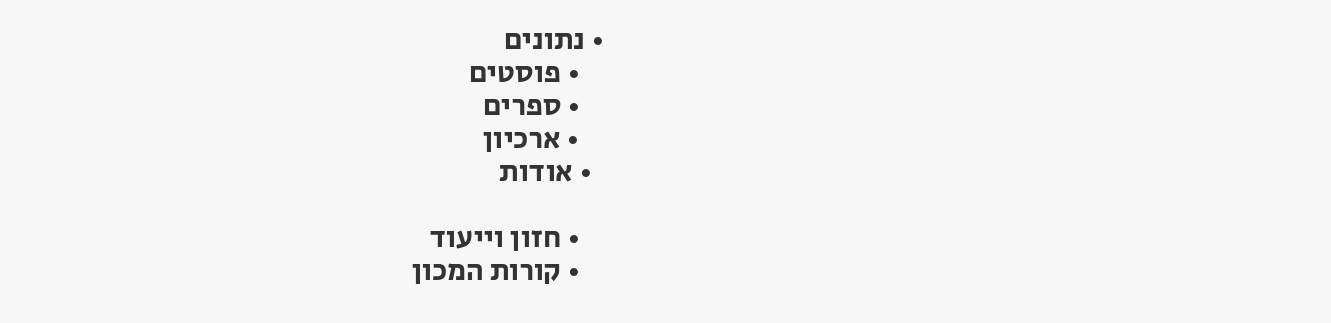• נתונים
    • פוסטים
    • ספרים
    • ארכיון
  • אודות

    • חזון וייעוד
    • קורות המכון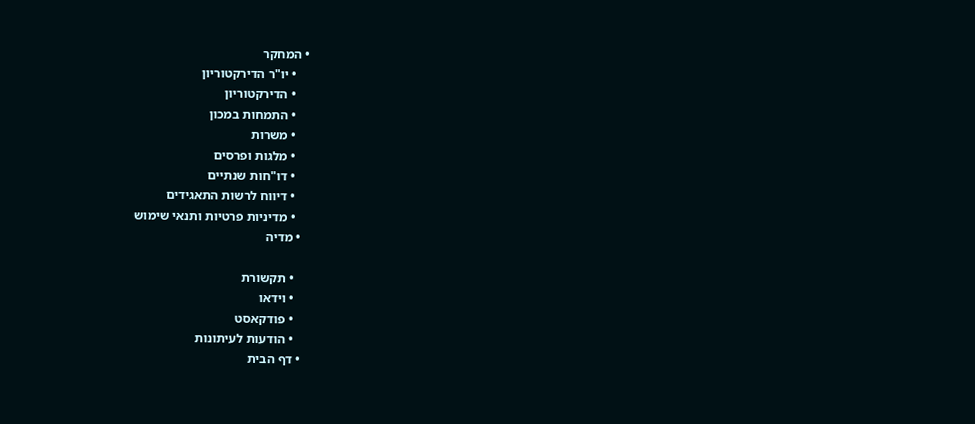• המחקר
    • יו"ר הדירקטוריון
    • הדירקטוריון
    • התמחות במכון
    • משרות
    • מלגות ופרסים
    • דו"חות שנתיים
    • דיווח לרשות התאגידים
    • מדיניות פרטיות ותנאי שימוש
  • מדיה

    • תקשורת
    • וידאו
    • פודקאסט
    • הודעות לעיתונות
  • דף הבית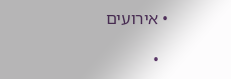• אירועים

  •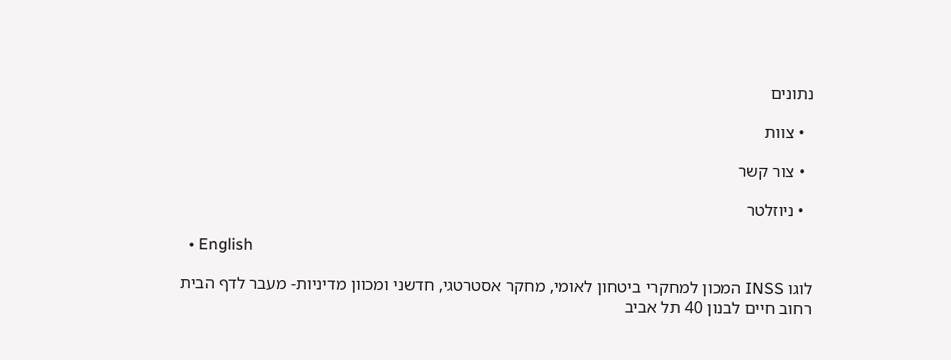נתונים

  • צוות

  • צור קשר

  • ניוזלטר

  • English

לוגו INSS המכון למחקרי ביטחון לאומי, מחקר אסטרטגי, חדשני ומכוון מדיניות- מעבר לדף הבית
רחוב חיים לבנון 40 תל אביב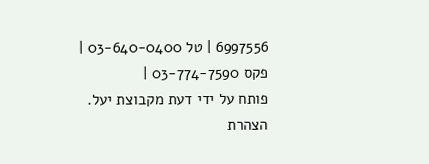6997556 | טל 03-640-0400 | פקס 03-774-7590 |
פותח על ידי דעת מקבוצת יעל.
הצהרת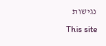נגישות
This site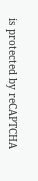is protected by reCAPTCHA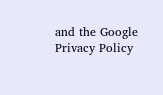and the Google Privacy Policy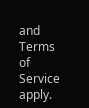and Terms of Service apply.